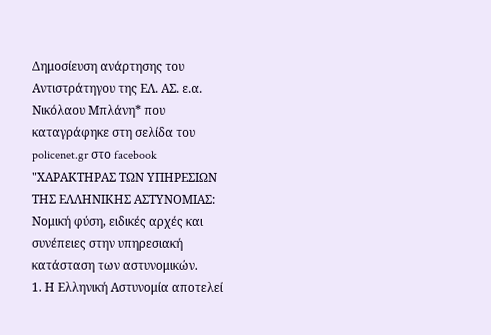Δημοσίευση ανάρτησης του Αντιστράτηγου της ΕΛ. ΑΣ. ε.α. Νικόλαου Μπλάνη* που καταγράφηκε στη σελίδα του policenet.gr στο facebook
"ΧΑΡΑΚΤΗΡΑΣ ΤΩΝ ΥΠΗΡΕΣΙΩΝ ΤΗΣ ΕΛΛΗΝΙΚΗΣ ΑΣΤΥΝΟΜΙΑΣ: Νομική φύση, ειδικές αρχές και συνέπειες στην υπηρεσιακή κατάσταση των αστυνομικών.
1. Η Ελληνική Αστυνομία αποτελεί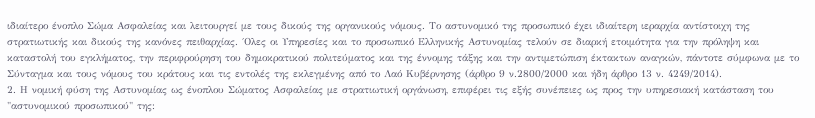ιδιαίτερο ένοπλο Σώμα Ασφαλείας και λειτουργεί με τους δικούς της οργανικούς νόμους. Το αστυνομικό της προσωπικό έχει ιδιαίτερη ιεραρχία αντίστοιχη της στρατιωτικής και δικούς της κανόνες πειθαρχίας. ΄Ολες οι Υπηρεσίες και το προσωπικό Ελληνικής Αστυνομίας τελούν σε διαρκή ετοιμότητα για την πρόληψη και καταστολή του εγκλήματος, την περιφρούρηση του δημοκρατικού πολιτεύματος και της έννομης τάξης και την αντιμετώπιση έκτακτων αναγκών, πάντοτε σύμφωνα με το Σύνταγμα και τους νόμους του κράτους και τις εντολές της εκλεγμένης από το Λαό Κυβέρνησης (άρθρο 9 ν.2800/2000 και ήδη άρθρο 13 ν. 4249/2014).
2. Η νομική φύση της Αστυνομίας ως ένοπλου Σώματος Ασφαλείας με στρατιωτική οργάνωση, επιφέρει τις εξής συνέπειες ως προς την υπηρεσιακή κατάσταση του "αστυνομικού προσωπικού" της: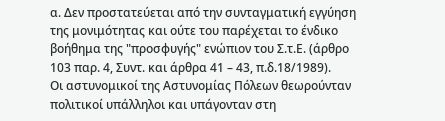α. Δεν προστατεύεται από την συνταγματική εγγύηση της μονιμότητας και ούτε του παρέχεται το ένδικο βοήθημα της "προσφυγής" ενώπιον του Σ.τ.Ε. (άρθρο 103 παρ. 4, Συντ. και άρθρα 41 – 43, π.δ.18/1989).
Οι αστυνομικοί της Αστυνομίας Πόλεων θεωρούνταν πολιτικοί υπάλληλοι και υπάγονταν στη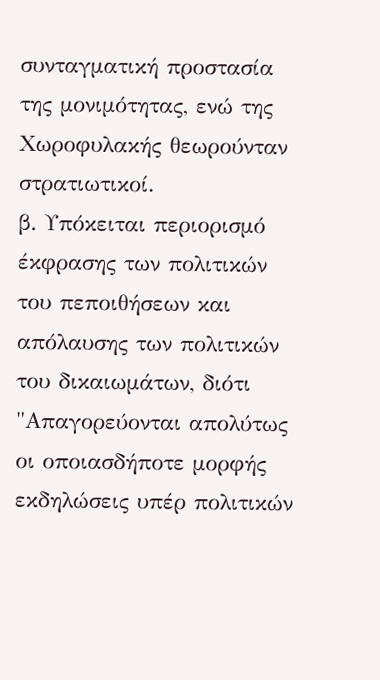συνταγματική προστασία της μονιμότητας, ενώ της Χωροφυλακής θεωρούνταν στρατιωτικοί.
β. Υπόκειται περιορισμό έκφρασης των πολιτικών του πεποιθήσεων και απόλαυσης των πολιτικών του δικαιωμάτων, διότι "Απαγορεύονται απολύτως οι οποιασδήποτε μορφής εκδηλώσεις υπέρ πολιτικών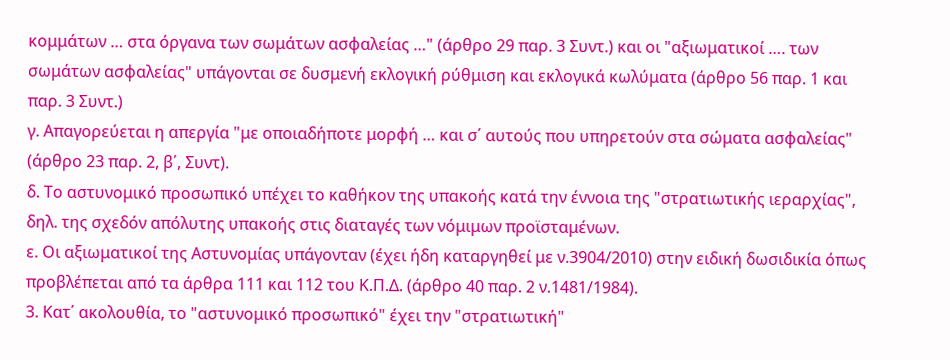κομμάτων … στα όργανα των σωμάτων ασφαλείας …" (άρθρο 29 παρ. 3 Συντ.) και οι "αξιωματικοί …. των σωμάτων ασφαλείας" υπάγονται σε δυσμενή εκλογική ρύθμιση και εκλογικά κωλύματα (άρθρο 56 παρ. 1 και παρ. 3 Συντ.)
γ. Απαγορεύεται η απεργία "με οποιαδήποτε μορφή … και σ΄ αυτούς που υπηρετούν στα σώματα ασφαλείας" (άρθρο 23 παρ. 2, β΄, Συντ).
δ. Το αστυνομικό προσωπικό υπέχει το καθήκον της υπακοής κατά την έννοια της "στρατιωτικής ιεραρχίας", δηλ. της σχεδόν απόλυτης υπακοής στις διαταγές των νόμιμων προϊσταμένων.
ε. Οι αξιωματικοί της Αστυνομίας υπάγονταν (έχει ήδη καταργηθεί με ν.3904/2010) στην ειδική δωσιδικία όπως προβλέπεται από τα άρθρα 111 και 112 του Κ.Π.Δ. (άρθρο 40 παρ. 2 ν.1481/1984).
3. Κατ΄ ακολουθία, το "αστυνομικό προσωπικό" έχει την "στρατιωτική"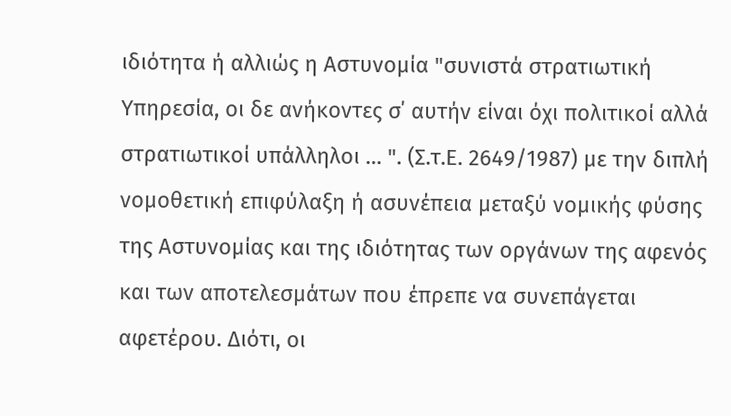ιδιότητα ή αλλιώς η Αστυνομία "συνιστά στρατιωτική Υπηρεσία, οι δε ανήκοντες σ΄ αυτήν είναι όχι πολιτικοί αλλά στρατιωτικοί υπάλληλοι … ". (Σ.τ.Ε. 2649/1987) με την διπλή νομοθετική επιφύλαξη ή ασυνέπεια μεταξύ νομικής φύσης της Αστυνομίας και της ιδιότητας των οργάνων της αφενός και των αποτελεσμάτων που έπρεπε να συνεπάγεται αφετέρου. Διότι, οι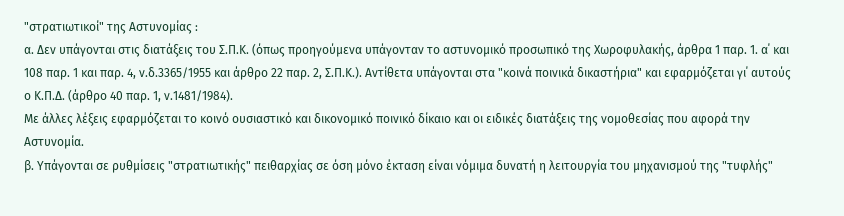"στρατιωτικοί" της Αστυνομίας :
α. Δεν υπάγονται στις διατάξεις του Σ.Π.Κ. (όπως προηγούμενα υπάγονταν το αστυνομικό προσωπικό της Χωροφυλακής, άρθρα 1 παρ. 1. α΄ και 108 παρ. 1 και παρ. 4, ν.δ.3365/1955 και άρθρο 22 παρ. 2, Σ.Π.Κ.). Αντίθετα υπάγονται στα "κοινά ποινικά δικαστήρια" και εφαρμόζεται γι΄ αυτούς ο Κ.Π.Δ. (άρθρο 40 παρ. 1, ν.1481/1984).
Με άλλες λέξεις εφαρμόζεται το κοινό ουσιαστικό και δικονομικό ποινικό δίκαιο και οι ειδικές διατάξεις της νομοθεσίας που αφορά την Αστυνομία.
β. Υπάγονται σε ρυθμίσεις "στρατιωτικής" πειθαρχίας σε όση μόνο έκταση είναι νόμιμα δυνατή η λειτουργία του μηχανισμού της "τυφλής"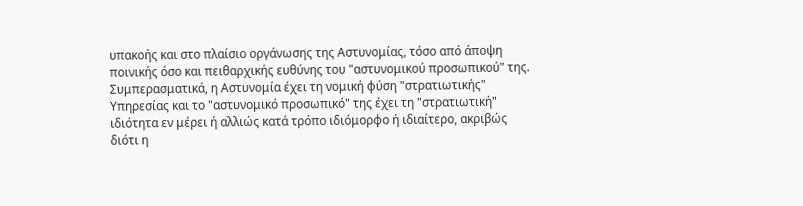υπακοής και στο πλαίσιο οργάνωσης της Αστυνομίας, τόσο από άποψη ποινικής όσο και πειθαρχικής ευθύνης του "αστυνομικού προσωπικού" της.
Συμπερασματικά, η Αστυνομία έχει τη νομική φύση "στρατιωτικής" Υπηρεσίας και το "αστυνομικό προσωπικό" της έχει τη "στρατιωτική" ιδιότητα εν μέρει ή αλλιώς κατά τρόπο ιδιόμορφο ή ιδιαίτερο, ακριβώς διότι η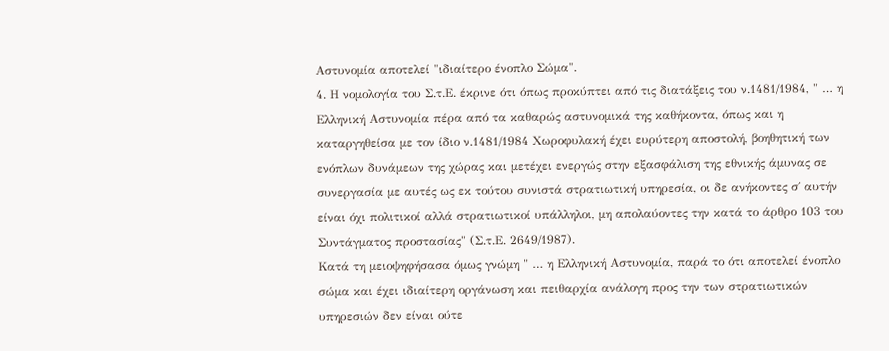Αστυνομία αποτελεί "ιδιαίτερο ένοπλο Σώμα".
4. Η νομολογία του Σ.τ.Ε. έκρινε ότι όπως προκύπτει από τις διατάξεις του ν.1481/1984, " … η Ελληνική Αστυνομία πέρα από τα καθαρώς αστυνομικά της καθήκοντα, όπως και η καταργηθείσα με τον ίδιο ν.1481/1984 Χωροφυλακή έχει ευρύτερη αποστολή, βοηθητική των ενόπλων δυνάμεων της χώρας και μετέχει ενεργώς στην εξασφάλιση της εθνικής άμυνας σε συνεργασία με αυτές ως εκ τούτου συνιστά στρατιωτική υπηρεσία, οι δε ανήκοντες σ΄ αυτήν είναι όχι πολιτικοί αλλά στρατιωτικοί υπάλληλοι, μη απολαύοντες την κατά το άρθρο 103 του Συντάγματος προστασίας" (Σ.τ.Ε. 2649/1987).
Κατά τη μειοψηφήσασα όμως γνώμη " … η Ελληνική Αστυνομία, παρά το ότι αποτελεί ένοπλο σώμα και έχει ιδιαίτερη οργάνωση και πειθαρχία ανάλογη προς την των στρατιωτικών υπηρεσιών δεν είναι ούτε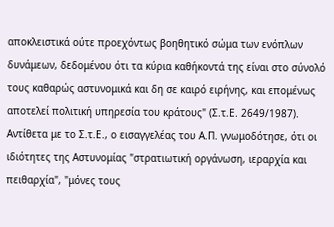αποκλειστικά ούτε προεχόντως βοηθητικό σώμα των ενόπλων δυνάμεων, δεδομένου ότι τα κύρια καθήκοντά της είναι στο σύνολό τους καθαρώς αστυνομικά και δη σε καιρό ειρήνης, και επομένως αποτελεί πολιτική υπηρεσία του κράτους" (Σ.τ.Ε. 2649/1987).
Αντίθετα με το Σ.τ.Ε., ο εισαγγελέας του Α.Π. γνωμοδότησε, ότι οι ιδιότητες της Αστυνομίας "στρατιωτική οργάνωση, ιεραρχία και πειθαρχία", "μόνες τους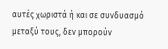αυτές χωριστά ή και σε συνδυασμό μεταξύ τους, δεν μπορούν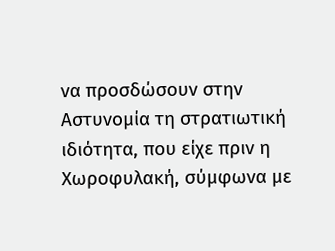να προσδώσουν στην Αστυνομία τη στρατιωτική ιδιότητα, που είχε πριν η Χωροφυλακή, σύμφωνα με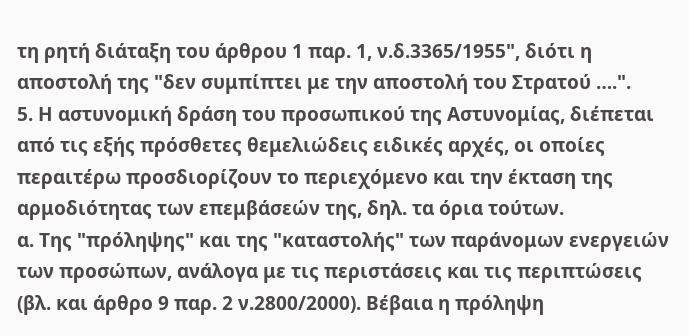τη ρητή διάταξη του άρθρου 1 παρ. 1, ν.δ.3365/1955", διότι η αποστολή της "δεν συμπίπτει με την αποστολή του Στρατού ….".
5. Η αστυνομική δράση του προσωπικού της Αστυνομίας, διέπεται από τις εξής πρόσθετες θεμελιώδεις ειδικές αρχές, οι οποίες περαιτέρω προσδιορίζουν το περιεχόμενο και την έκταση της αρμοδιότητας των επεμβάσεών της, δηλ. τα όρια τούτων.
α. Της "πρόληψης" και της "καταστολής" των παράνομων ενεργειών των προσώπων, ανάλογα με τις περιστάσεις και τις περιπτώσεις (βλ. και άρθρο 9 παρ. 2 ν.2800/2000). Βέβαια η πρόληψη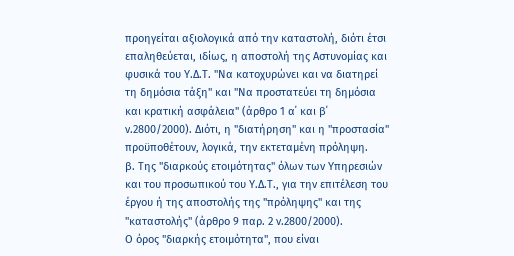προηγείται αξιολογικά από την καταστολή, διότι έτσι επαληθεύεται, ιδίως, η αποστολή της Αστυνομίας και φυσικά του Υ.Δ.Τ. "Να κατοχυρώνει και να διατηρεί τη δημόσια τάξη" και "Να προστατεύει τη δημόσια και κρατική ασφάλεια" (άρθρο 1 α΄ και β΄ ν.2800/2000). Διότι, η "διατήρηση" και η "προστασία" προϋποθέτουν, λογικά, την εκτεταμένη πρόληψη.
β. Της "διαρκούς ετοιμότητας" όλων των Υπηρεσιών και του προσωπικού του Υ.Δ.Τ., για την επιτέλεση του έργου ή της αποστολής της "πρόληψης" και της "καταστολής" (άρθρο 9 παρ. 2 ν.2800/2000).
Ο όρος "διαρκής ετοιμότητα", που είναι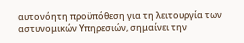αυτονόητη προϋπόθεση για τη λειτουργία των αστυνομικών Υπηρεσιών, σημαίνει την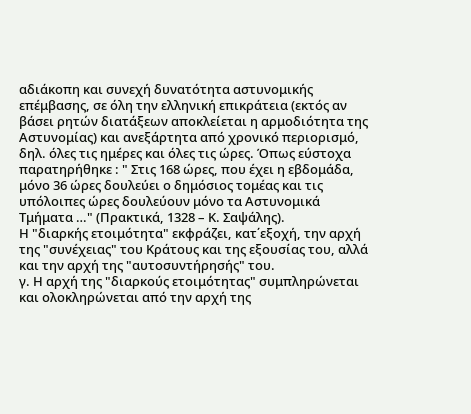αδιάκοπη και συνεχή δυνατότητα αστυνομικής επέμβασης, σε όλη την ελληνική επικράτεια (εκτός αν βάσει ρητών διατάξεων αποκλείεται η αρμοδιότητα της Αστυνομίας) και ανεξάρτητα από χρονικό περιορισμό, δηλ. όλες τις ημέρες και όλες τις ώρες. Όπως εύστοχα παρατηρήθηκε : " Στις 168 ώρες, που έχει η εβδομάδα, μόνο 36 ώρες δουλεύει ο δημόσιος τομέας και τις υπόλοιπες ώρες δουλεύουν μόνο τα Αστυνομικά Τμήματα …" (Πρακτικά, 1328 – Κ. Σαψάλης).
Η "διαρκής ετοιμότητα" εκφράζει, κατ΄εξοχή, την αρχή της "συνέχειας" του Κράτους και της εξουσίας του, αλλά και την αρχή της "αυτοσυντήρησής" του.
γ. Η αρχή της "διαρκούς ετοιμότητας" συμπληρώνεται και ολοκληρώνεται από την αρχή της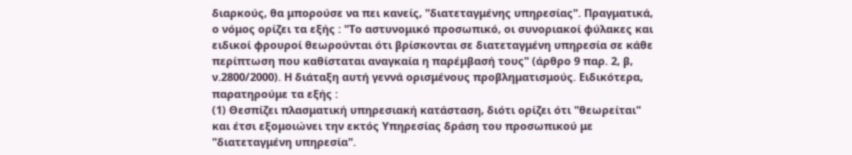διαρκούς, θα μπορούσε να πει κανείς, "διατεταγμένης υπηρεσίας". Πραγματικά, ο νόμος ορίζει τα εξής : "Το αστυνομικό προσωπικό, οι συνοριακοί φύλακες και ειδικοί φρουροί θεωρούνται ότι βρίσκονται σε διατεταγμένη υπηρεσία σε κάθε περίπτωση που καθίσταται αναγκαία η παρέμβασή τους" (άρθρο 9 παρ. 2, β, ν.2800/2000). Η διάταξη αυτή γεννά ορισμένους προβληματισμούς. Ειδικότερα, παρατηρούμε τα εξής :
(1) Θεσπίζει πλασματική υπηρεσιακή κατάσταση, διότι ορίζει ότι "θεωρείται" και έτσι εξομοιώνει την εκτός Υπηρεσίας δράση του προσωπικού με "διατεταγμένη υπηρεσία".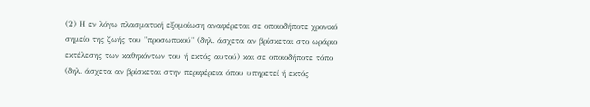(2) Η εν λόγω πλασματική εξομοίωση αναφέρεται σε οποιοδήποτε χρονικό σημείο της ζωής του "προσωπικού" (δηλ. άσχετα αν βρίσκεται στο ωράριο εκτέλεσης των καθηκόντων του ή εκτός αυτού) και σε οποιοδήποτε τόπο (δηλ. άσχετα αν βρίσκεται στην περιφέρεια όπου υπηρετεί ή εκτός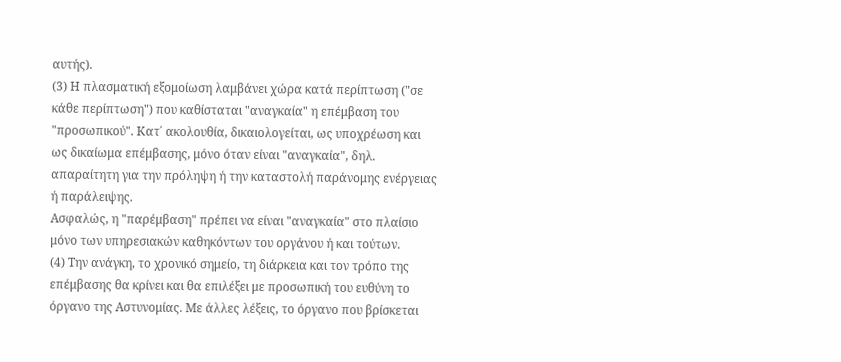αυτής).
(3) Η πλασματική εξομοίωση λαμβάνει χώρα κατά περίπτωση ("σε κάθε περίπτωση") που καθίσταται "αναγκαία" η επέμβαση του "προσωπικού". Κατ΄ ακολουθία, δικαιολογείται, ως υποχρέωση και ως δικαίωμα επέμβασης, μόνο όταν είναι "αναγκαία", δηλ. απαραίτητη για την πρόληψη ή την καταστολή παράνομης ενέργειας ή παράλειψης.
Ασφαλώς, η "παρέμβαση" πρέπει να είναι "αναγκαία" στο πλαίσιο μόνο των υπηρεσιακών καθηκόντων του οργάνου ή και τούτων.
(4) Την ανάγκη, το χρονικό σημείο, τη διάρκεια και τον τρόπο της επέμβασης θα κρίνει και θα επιλέξει με προσωπική του ευθύνη το όργανο της Αστυνομίας. Με άλλες λέξεις, το όργανο που βρίσκεται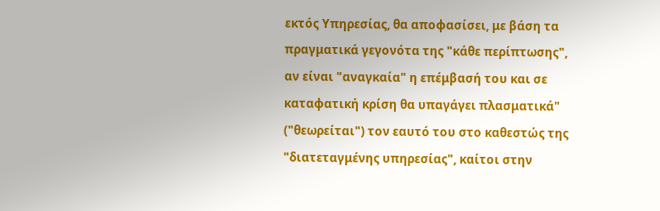εκτός Υπηρεσίας, θα αποφασίσει, με βάση τα πραγματικά γεγονότα της "κάθε περίπτωσης", αν είναι "αναγκαία" η επέμβασή του και σε καταφατική κρίση θα υπαγάγει πλασματικά" ("θεωρείται") τον εαυτό του στο καθεστώς της "διατεταγμένης υπηρεσίας", καίτοι στην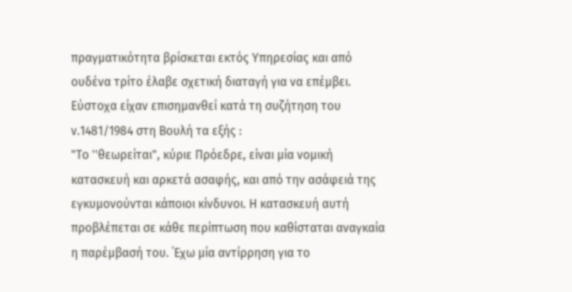πραγματικότητα βρίσκεται εκτός Υπηρεσίας και από ουδένα τρίτο έλαβε σχετική διαταγή για να επέμβει.
Εύστοχα είχαν επισημανθεί κατά τη συζήτηση του ν.1481/1984 στη Βουλή τα εξής :
"Το ''θεωρείται", κύριε Πρόεδρε, είναι μία νομική κατασκευή και αρκετά ασαφής, και από την ασάφειά της εγκυμονούνται κάποιοι κίνδυνοι. Η κατασκευή αυτή προβλέπεται σε κάθε περίπτωση που καθίσταται αναγκαία η παρέμβασή του. ΄Εχω μία αντίρρηση για το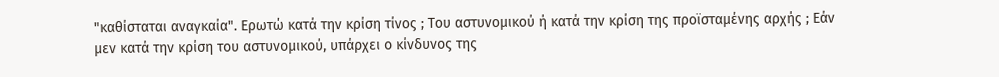"καθίσταται αναγκαία". Ερωτώ κατά την κρίση τίνος ; Του αστυνομικού ή κατά την κρίση της προϊσταμένης αρχής ; Εάν μεν κατά την κρίση του αστυνομικού, υπάρχει ο κίνδυνος της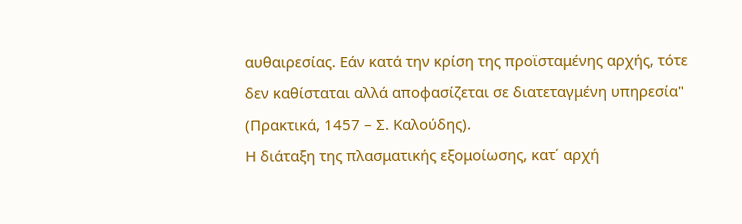αυθαιρεσίας. Εάν κατά την κρίση της προϊσταμένης αρχής, τότε δεν καθίσταται αλλά αποφασίζεται σε διατεταγμένη υπηρεσία" (Πρακτικά, 1457 – Σ. Καλούδης).
Η διάταξη της πλασματικής εξομοίωσης, κατ΄ αρχή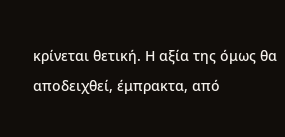κρίνεται θετική. Η αξία της όμως θα αποδειχθεί, έμπρακτα, από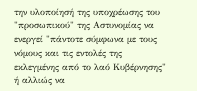την υλοποίησή της υποχρέωσης του "προσωπικού" της Αστυνομίας να ενεργεί "πάντοτε σύμφωνα με τους νόμους και τις εντολές της εκλεγμένης από το λαό Κυβέρνησης" ή αλλιώς να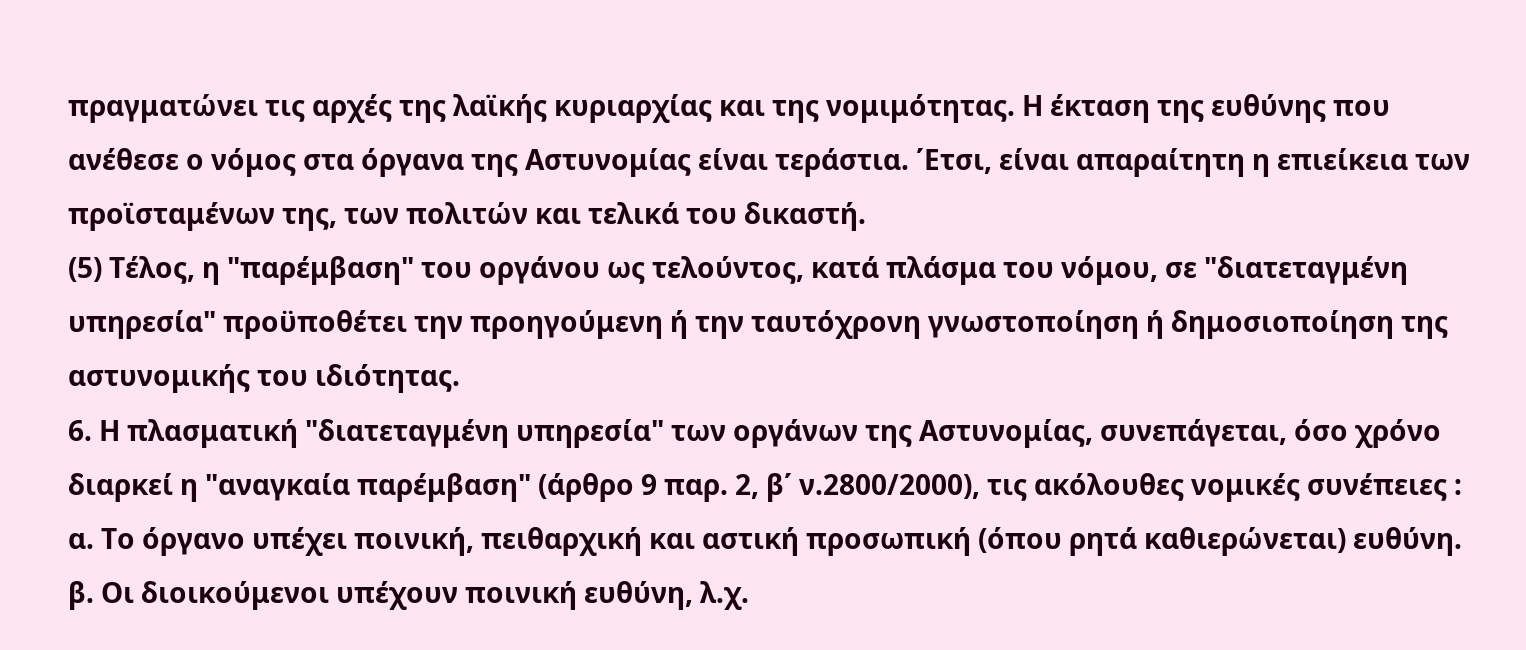πραγματώνει τις αρχές της λαϊκής κυριαρχίας και της νομιμότητας. Η έκταση της ευθύνης που ανέθεσε ο νόμος στα όργανα της Αστυνομίας είναι τεράστια. ΄Ετσι, είναι απαραίτητη η επιείκεια των προϊσταμένων της, των πολιτών και τελικά του δικαστή.
(5) Τέλος, η "παρέμβαση" του οργάνου ως τελούντος, κατά πλάσμα του νόμου, σε "διατεταγμένη υπηρεσία" προϋποθέτει την προηγούμενη ή την ταυτόχρονη γνωστοποίηση ή δημοσιοποίηση της αστυνομικής του ιδιότητας.
6. Η πλασματική "διατεταγμένη υπηρεσία" των οργάνων της Αστυνομίας, συνεπάγεται, όσο χρόνο διαρκεί η "αναγκαία παρέμβαση" (άρθρο 9 παρ. 2, β΄ ν.2800/2000), τις ακόλουθες νομικές συνέπειες :
α. Το όργανο υπέχει ποινική, πειθαρχική και αστική προσωπική (όπου ρητά καθιερώνεται) ευθύνη.
β. Οι διοικούμενοι υπέχουν ποινική ευθύνη, λ.χ.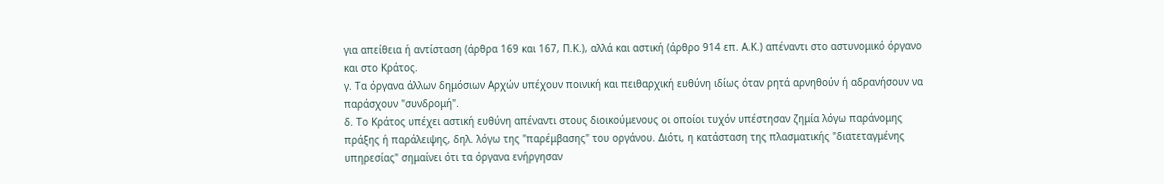για απείθεια ή αντίσταση (άρθρα 169 και 167, Π.Κ.), αλλά και αστική (άρθρο 914 επ. Α.Κ.) απέναντι στο αστυνομικό όργανο και στο Κράτος.
γ. Τα όργανα άλλων δημόσιων Αρχών υπέχουν ποινική και πειθαρχική ευθύνη ιδίως όταν ρητά αρνηθούν ή αδρανήσουν να παράσχουν "συνδρομή".
δ. Το Κράτος υπέχει αστική ευθύνη απέναντι στους διοικούμενους οι οποίοι τυχόν υπέστησαν ζημία λόγω παράνομης πράξης ή παράλειψης, δηλ. λόγω της "παρέμβασης" του οργάνου. Διότι, η κατάσταση της πλασματικής "διατεταγμένης υπηρεσίας" σημαίνει ότι τα όργανα ενήργησαν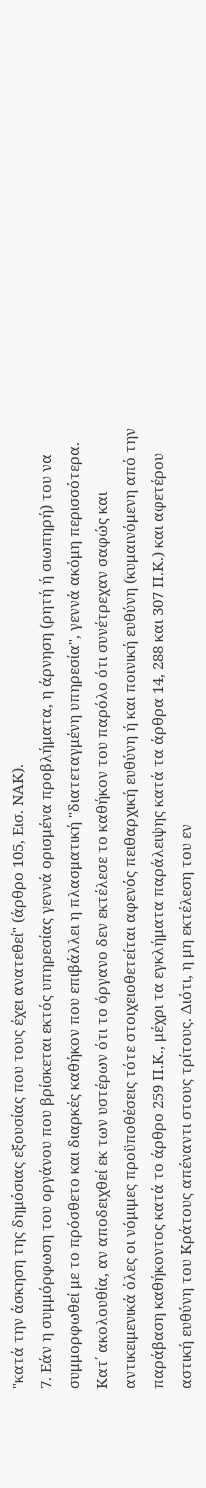"κατά την άσκηση της δημόσιας εξουσίας που τους έχει ανατεθεί" (άρθρο 105, Εισ. ΝΑΚ).
7. Εάν η συμμόρφωση του οργάνου που βρίσκεται εκτός υπηρεσίας γεννά ορισμένα προβλήματα, η άρνηση (ρητή ή σιωπηρή) του να συμμορφωθεί με το πρόσθετο και διαρκές καθήκον που επιβάλλει η πλασματική "διατεταγμένη υπηρεσία", γεννά ακόμη περισσότερα.
Κατ΄ ακολουθία, αν αποδειχθεί εκ των υστέρων ότι το όργανο δεν εκτέλεσε το καθήκον του παρόλο ότι συνέτρεχαν σαφώς και αντικειμενικά όλες οι νόμιμες προϋποθέσεις τότε στοιχειοθετείται αφενός πειθαρχική ευθύνη ή και ποινική ευθύνη (κυμαινόμενη από την παράβαση καθήκοντος κατά το άρθρο 259 Π.Κ., μέχρι τα εγκλήματα παράλειψης κατά τα άρθρα 14, 288 και 307 Π.Κ.) και αφετέρου αστική ευθύνη του Κράτους απέναντι στους τρίτους. Διότι, η μη εκτέλεση του εν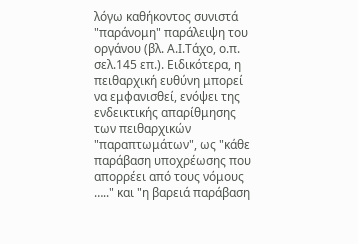λόγω καθήκοντος συνιστά "παράνομη" παράλειψη του οργάνου (βλ. Α.Ι.Τάχο, ο.π. σελ.145 επ.). Ειδικότερα, η πειθαρχική ευθύνη μπορεί να εμφανισθεί, ενόψει της ενδεικτικής απαρίθμησης των πειθαρχικών "παραπτωμάτων", ως "κάθε παράβαση υποχρέωσης που απορρέει από τους νόμους ….." και "η βαρειά παράβαση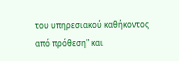του υπηρεσιακού καθήκοντος από πρόθεση" και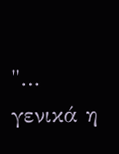"… γενικά η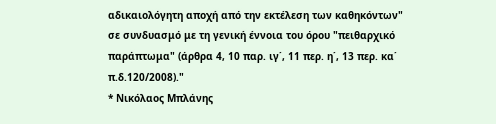αδικαιολόγητη αποχή από την εκτέλεση των καθηκόντων" σε συνδυασμό με τη γενική έννοια του όρου "πειθαρχικό παράπτωμα" (άρθρα 4, 10 παρ. ιγ΄, 11 περ. η΄, 13 περ. κα΄ π.δ.120/2008)."
* Νικόλαος Μπλάνης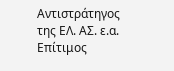Αντιστράτηγος της ΕΛ. ΑΣ. ε.α. Επίτιμος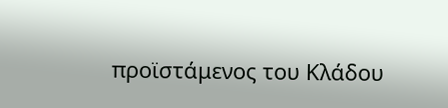προϊστάμενος του Κλάδου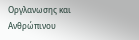Οργλανωσης και Ανθρώπινου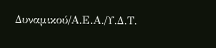Δυναμικού/Α.Ε.Α./Υ.Δ.Τ.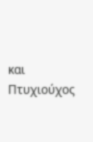και Πτυχιούχος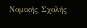Νομικής Σχολής